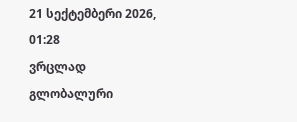21 სექტემბერი 2026,   01:28
ვრცლად
გლობალური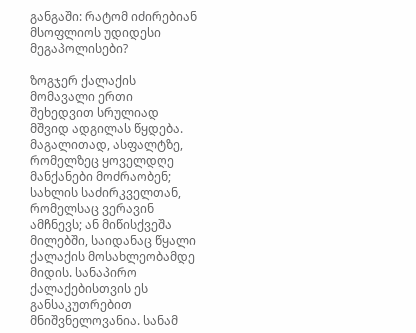განგაში: რატომ იძირებიან მსოფლიოს უდიდესი მეგაპოლისები?

ზოგჯერ ქალაქის მომავალი ერთი შეხედვით სრულიად მშვიდ ადგილას წყდება. მაგალითად, ასფალტზე, რომელზეც ყოველდღე მანქანები მოძრაობენ; სახლის საძირკველთან, რომელსაც ვერავინ ამჩნევს; ან მიწისქვეშა მილებში, საიდანაც წყალი ქალაქის მოსახლეობამდე მიდის. სანაპირო ქალაქებისთვის ეს განსაკუთრებით მნიშვნელოვანია. სანამ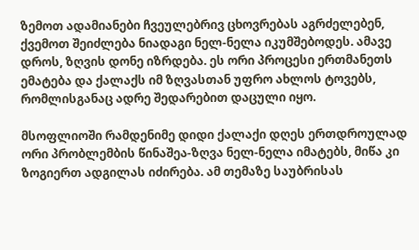ზემოთ ადამიანები ჩვეულებრივ ცხოვრებას აგრძელებენ, ქვემოთ შეიძლება ნიადაგი ნელ-ნელა იკუმშებოდეს. ამავე დროს, ზღვის დონე იზრდება. ეს ორი პროცესი ერთმანეთს ემატება და ქალაქს იმ ზღვასთან უფრო ახლოს ტოვებს, რომლისგანაც ადრე შედარებით დაცული იყო.

მსოფლიოში რამდენიმე დიდი ქალაქი დღეს ერთდროულად ორი პრობლემბის წინაშეა-ზღვა ნელ-ნელა იმატებს, მიწა კი ზოგიერთ ადგილას იძირება. ამ თემაზე საუბრისას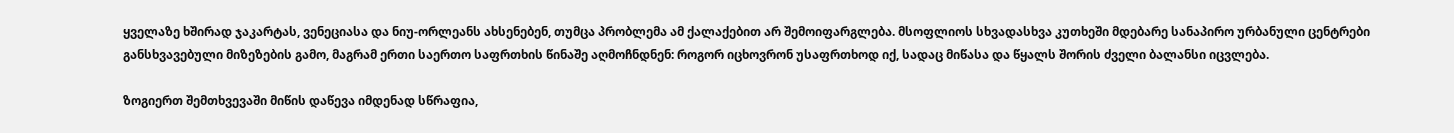ყველაზე ხშირად ჯაკარტას, ვენეციასა და ნიუ-ორლეანს ახსენებენ, თუმცა პრობლემა ამ ქალაქებით არ შემოიფარგლება. მსოფლიოს სხვადასხვა კუთხეში მდებარე სანაპირო ურბანული ცენტრები განსხვავებული მიზეზების გამო, მაგრამ ერთი საერთო საფრთხის წინაშე აღმოჩნდნენ: როგორ იცხოვრონ უსაფრთხოდ იქ, სადაც მიწასა და წყალს შორის ძველი ბალანსი იცვლება.

ზოგიერთ შემთხვევაში მიწის დაწევა იმდენად სწრაფია,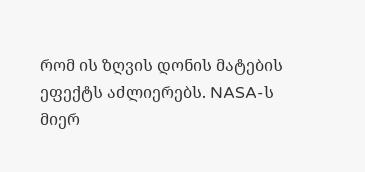რომ ის ზღვის დონის მატების ეფექტს აძლიერებს. NASA-ს მიერ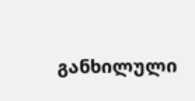განხილული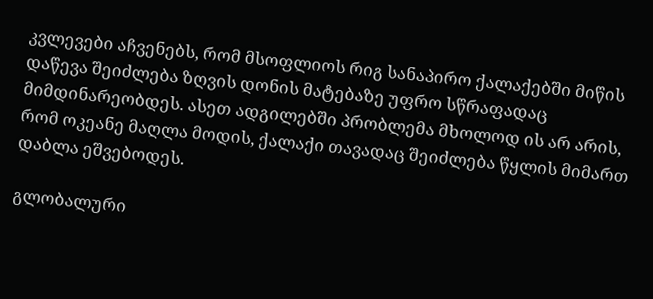კვლევები აჩვენებს, რომ მსოფლიოს რიგ სანაპირო ქალაქებში მიწის დაწევა შეიძლება ზღვის დონის მატებაზე უფრო სწრაფადაც მიმდინარეობდეს. ასეთ ადგილებში პრობლემა მხოლოდ ის არ არის, რომ ოკეანე მაღლა მოდის, ქალაქი თავადაც შეიძლება წყლის მიმართ დაბლა ეშვებოდეს.

გლობალური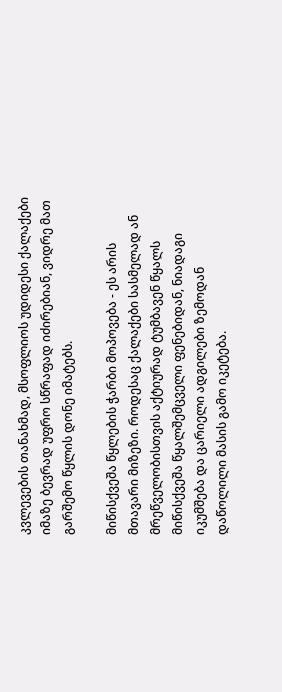კვლევების თანახმად, მსოფლიოს უდიდესი ქალაქები იმაზე ბევრად უფრო სწრაფად იძირებიან, ვიდრე მათ გარშემო წყლის დონე იმატებს.

მიწისქვეშა წყლების ჭარბი მოპოვება - ეს არის მთავარი მიზეზი. როდესაც ქალაქები სასმელად ან მრეწველობისთვის აქტიურად ტუმბავენ წყალს მიწისქვეშა წყალშემცველი ფენებიდან, ნიადაგი იკუმშება და ცარიელი ადგილები ზემოდან დაწოლილი მასის გამო იკეტება.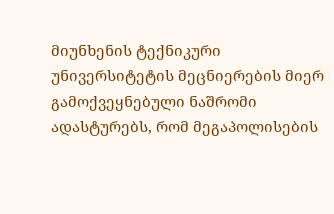მიუნხენის ტექნიკური უნივერსიტეტის მეცნიერების მიერ გამოქვეყნებული ნაშრომი ადასტურებს, რომ მეგაპოლისების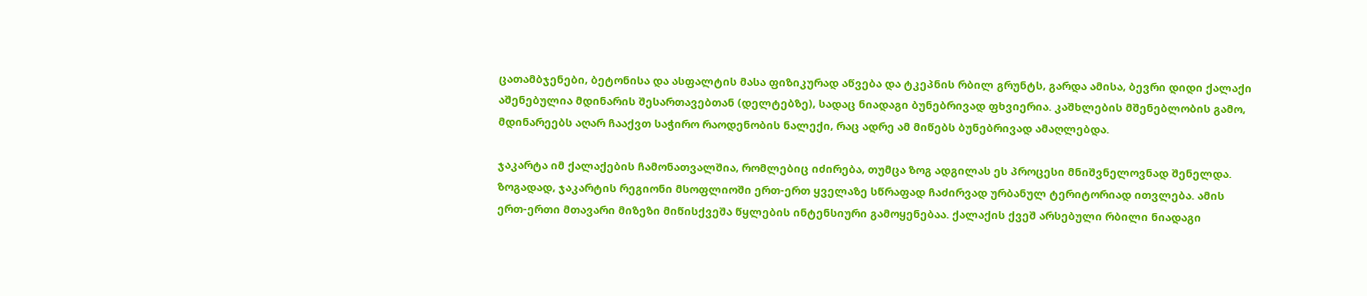ცათამბჯენები, ბეტონისა და ასფალტის მასა ფიზიკურად აწვება და ტკეპნის რბილ გრუნტს, გარდა ამისა, ბევრი დიდი ქალაქი აშენებულია მდინარის შესართავებთან (დელტებზე), სადაც ნიადაგი ბუნებრივად ფხვიერია. კაშხლების მშენებლობის გამო, მდინარეებს აღარ ჩააქვთ საჭირო რაოდენობის ნალექი, რაც ადრე ამ მიწებს ბუნებრივად ამაღლებდა.

ჯაკარტა იმ ქალაქების ჩამონათვალშია, რომლებიც იძირება, თუმცა ზოგ ადგილას ეს პროცესი მნიშვნელოვნად შენელდა. ზოგადად, ჯაკარტის რეგიონი მსოფლიოში ერთ-ერთ ყველაზე სწრაფად ჩაძირვად ურბანულ ტერიტორიად ითვლება. ამის ერთ-ერთი მთავარი მიზეზი მიწისქვეშა წყლების ინტენსიური გამოყენებაა. ქალაქის ქვეშ არსებული რბილი ნიადაგი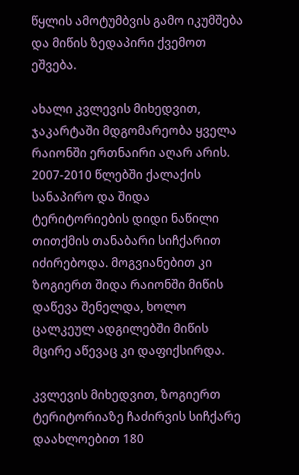წყლის ამოტუმბვის გამო იკუმშება და მიწის ზედაპირი ქვემოთ ეშვება.

ახალი კვლევის მიხედვით, ჯაკარტაში მდგომარეობა ყველა რაიონში ერთნაირი აღარ არის. 2007-2010 წლებში ქალაქის სანაპირო და შიდა ტერიტორიების დიდი ნაწილი თითქმის თანაბარი სიჩქარით იძირებოდა. მოგვიანებით კი ზოგიერთ შიდა რაიონში მიწის დაწევა შენელდა, ხოლო ცალკეულ ადგილებში მიწის მცირე აწევაც კი დაფიქსირდა.

კვლევის მიხედვით, ზოგიერთ ტერიტორიაზე ჩაძირვის სიჩქარე დაახლოებით 180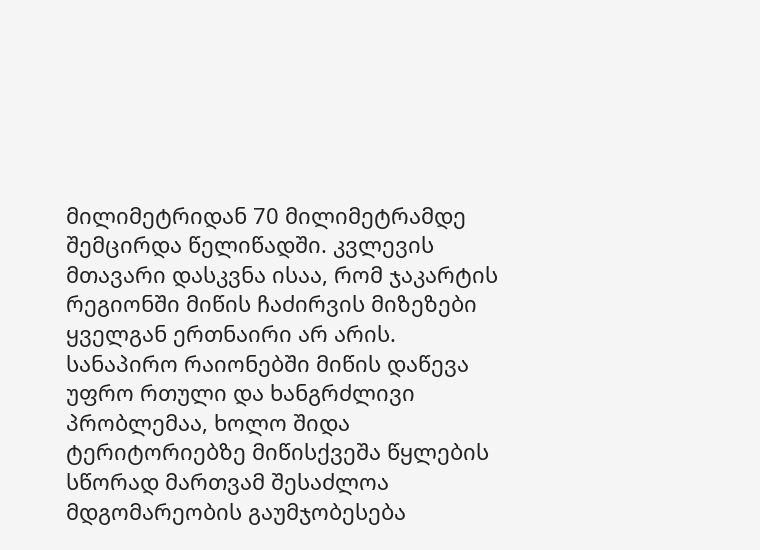მილიმეტრიდან 70 მილიმეტრამდე შემცირდა წელიწადში. კვლევის მთავარი დასკვნა ისაა, რომ ჯაკარტის რეგიონში მიწის ჩაძირვის მიზეზები ყველგან ერთნაირი არ არის. სანაპირო რაიონებში მიწის დაწევა უფრო რთული და ხანგრძლივი პრობლემაა, ხოლო შიდა ტერიტორიებზე მიწისქვეშა წყლების სწორად მართვამ შესაძლოა მდგომარეობის გაუმჯობესება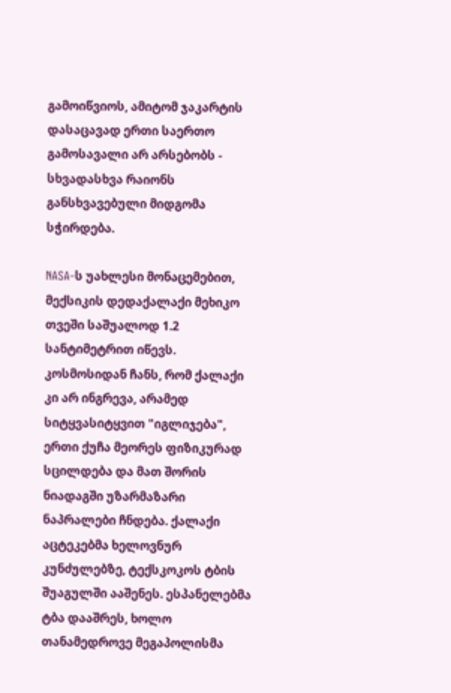გამოიწვიოს, ამიტომ ჯაკარტის დასაცავად ერთი საერთო გამოსავალი არ არსებობს - სხვადასხვა რაიონს განსხვავებული მიდგომა სჭირდება.

NASA-ს უახლესი მონაცემებით, მექსიკის დედაქალაქი მეხიკო თვეში საშუალოდ 1.2 სანტიმეტრით იწევს. კოსმოსიდან ჩანს, რომ ქალაქი კი არ ინგრევა, არამედ სიტყვასიტყვით "იგლიჯება", ერთი ქუჩა მეორეს ფიზიკურად სცილდება და მათ შორის ნიადაგში უზარმაზარი ნაპრალები ჩნდება. ქალაქი აცტეკებმა ხელოვნურ კუნძულებზე, ტექსკოკოს ტბის შუაგულში ააშენეს. ესპანელებმა ტბა დააშრეს, ხოლო თანამედროვე მეგაპოლისმა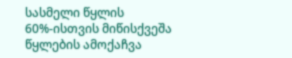სასმელი წყლის 60%-ისთვის მიწისქვეშა წყლების ამოქაჩვა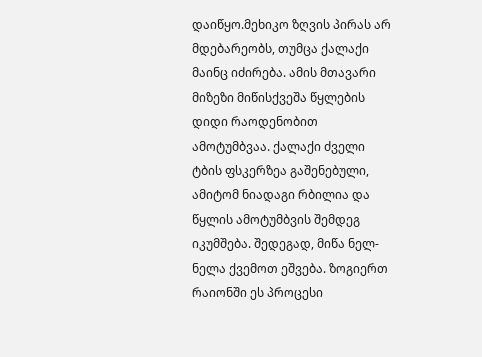დაიწყო.მეხიკო ზღვის პირას არ მდებარეობს, თუმცა ქალაქი მაინც იძირება. ამის მთავარი მიზეზი მიწისქვეშა წყლების დიდი რაოდენობით ამოტუმბვაა. ქალაქი ძველი ტბის ფსკერზეა გაშენებული, ამიტომ ნიადაგი რბილია და წყლის ამოტუმბვის შემდეგ იკუმშება. შედეგად, მიწა ნელ-ნელა ქვემოთ ეშვება. ზოგიერთ რაიონში ეს პროცესი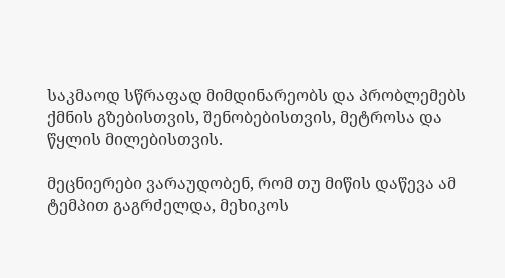საკმაოდ სწრაფად მიმდინარეობს და პრობლემებს ქმნის გზებისთვის, შენობებისთვის, მეტროსა და წყლის მილებისთვის.

მეცნიერები ვარაუდობენ, რომ თუ მიწის დაწევა ამ ტემპით გაგრძელდა, მეხიკოს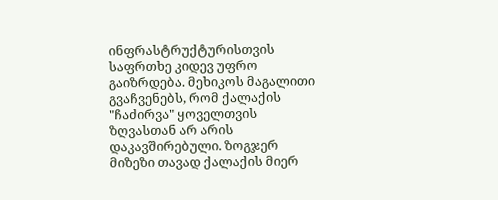ინფრასტრუქტურისთვის საფრთხე კიდევ უფრო გაიზრდება. მეხიკოს მაგალითი გვაჩვენებს, რომ ქალაქის "ჩაძირვა" ყოველთვის ზღვასთან არ არის დაკავშირებული. ზოგჯერ მიზეზი თავად ქალაქის მიერ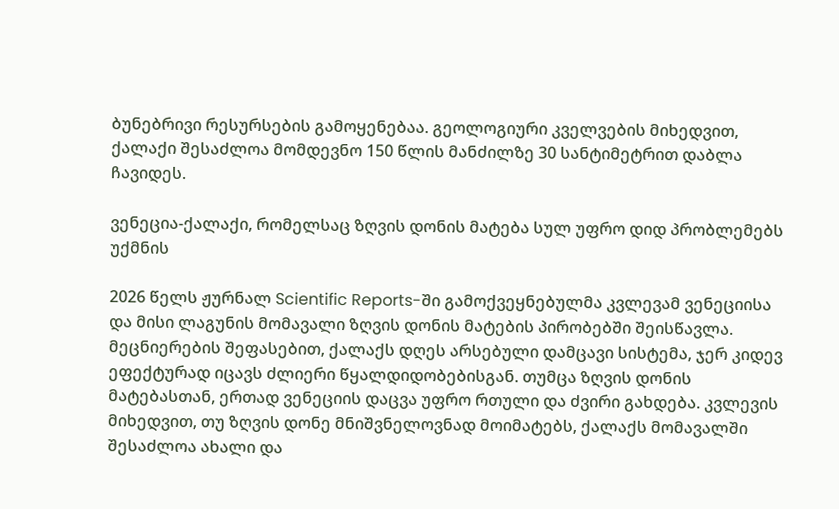ბუნებრივი რესურსების გამოყენებაა. გეოლოგიური კველვების მიხედვით, ქალაქი შესაძლოა მომდევნო 150 წლის მანძილზე 30 სანტიმეტრით დაბლა ჩავიდეს.

ვენეცია-ქალაქი, რომელსაც ზღვის დონის მატება სულ უფრო დიდ პრობლემებს უქმნის

2026 წელს ჟურნალ Scientific Reports-ში გამოქვეყნებულმა კვლევამ ვენეციისა და მისი ლაგუნის მომავალი ზღვის დონის მატების პირობებში შეისწავლა. მეცნიერების შეფასებით, ქალაქს დღეს არსებული დამცავი სისტემა, ჯერ კიდევ ეფექტურად იცავს ძლიერი წყალდიდობებისგან. თუმცა ზღვის დონის მატებასთან, ერთად ვენეციის დაცვა უფრო რთული და ძვირი გახდება. კვლევის მიხედვით, თუ ზღვის დონე მნიშვნელოვნად მოიმატებს, ქალაქს მომავალში შესაძლოა ახალი და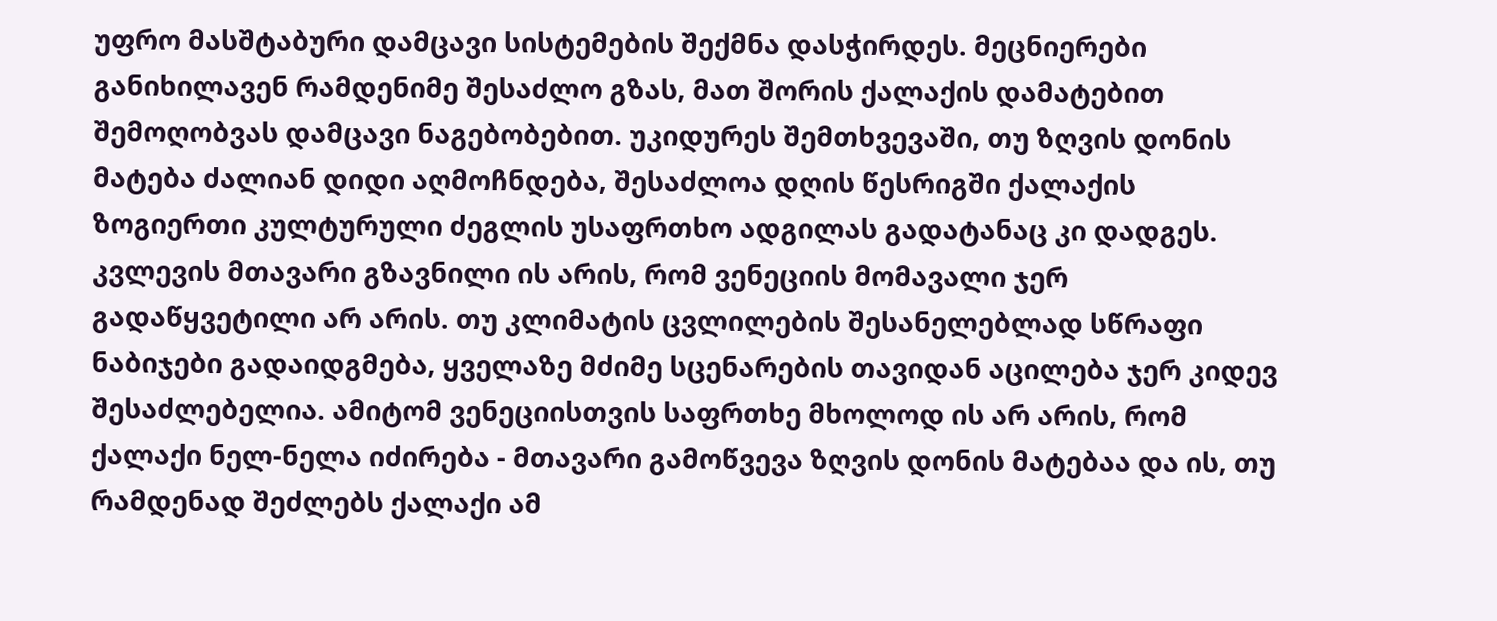უფრო მასშტაბური დამცავი სისტემების შექმნა დასჭირდეს. მეცნიერები განიხილავენ რამდენიმე შესაძლო გზას, მათ შორის ქალაქის დამატებით შემოღობვას დამცავი ნაგებობებით. უკიდურეს შემთხვევაში, თუ ზღვის დონის მატება ძალიან დიდი აღმოჩნდება, შესაძლოა დღის წესრიგში ქალაქის ზოგიერთი კულტურული ძეგლის უსაფრთხო ადგილას გადატანაც კი დადგეს. კვლევის მთავარი გზავნილი ის არის, რომ ვენეციის მომავალი ჯერ გადაწყვეტილი არ არის. თუ კლიმატის ცვლილების შესანელებლად სწრაფი ნაბიჯები გადაიდგმება, ყველაზე მძიმე სცენარების თავიდან აცილება ჯერ კიდევ შესაძლებელია. ამიტომ ვენეციისთვის საფრთხე მხოლოდ ის არ არის, რომ ქალაქი ნელ-ნელა იძირება - მთავარი გამოწვევა ზღვის დონის მატებაა და ის, თუ რამდენად შეძლებს ქალაქი ამ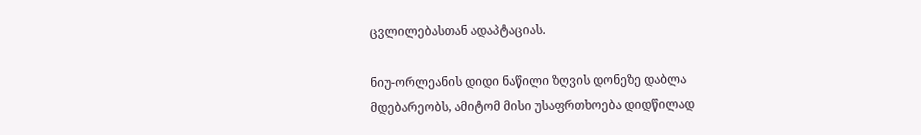ცვლილებასთან ადაპტაციას.

ნიუ-ორლეანის დიდი ნაწილი ზღვის დონეზე დაბლა მდებარეობს, ამიტომ მისი უსაფრთხოება დიდწილად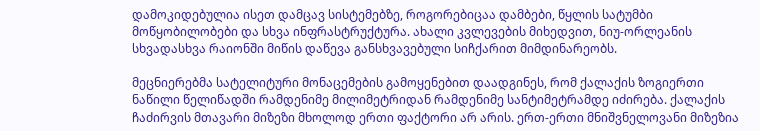დამოკიდებულია ისეთ დამცავ სისტემებზე, როგორებიცაა დამბები, წყლის სატუმბი მოწყობილობები და სხვა ინფრასტრუქტურა. ახალი კვლევების მიხედვით, ნიუ-ორლეანის სხვადასხვა რაიონში მიწის დაწევა განსხვავებული სიჩქარით მიმდინარეობს.

მეცნიერებმა სატელიტური მონაცემების გამოყენებით დაადგინეს, რომ ქალაქის ზოგიერთი ნაწილი წელიწადში რამდენიმე მილიმეტრიდან რამდენიმე სანტიმეტრამდე იძირება. ქალაქის ჩაძირვის მთავარი მიზეზი მხოლოდ ერთი ფაქტორი არ არის. ერთ-ერთი მნიშვნელოვანი მიზეზია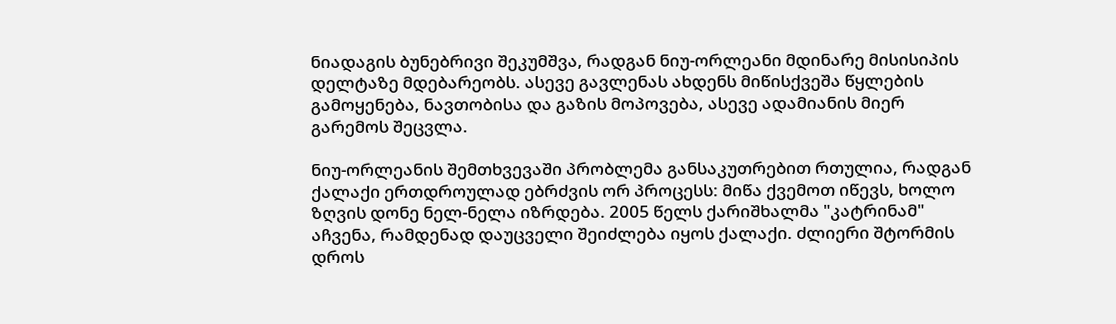ნიადაგის ბუნებრივი შეკუმშვა, რადგან ნიუ-ორლეანი მდინარე მისისიპის დელტაზე მდებარეობს. ასევე გავლენას ახდენს მიწისქვეშა წყლების გამოყენება, ნავთობისა და გაზის მოპოვება, ასევე ადამიანის მიერ გარემოს შეცვლა.

ნიუ-ორლეანის შემთხვევაში პრობლემა განსაკუთრებით რთულია, რადგან ქალაქი ერთდროულად ებრძვის ორ პროცესს: მიწა ქვემოთ იწევს, ხოლო ზღვის დონე ნელ-ნელა იზრდება. 2005 წელს ქარიშხალმა "კატრინამ" აჩვენა, რამდენად დაუცველი შეიძლება იყოს ქალაქი. ძლიერი შტორმის დროს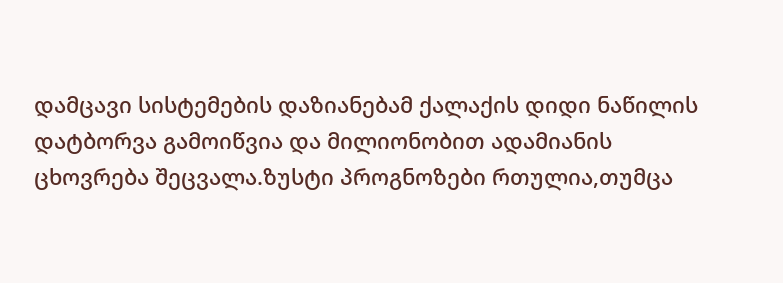დამცავი სისტემების დაზიანებამ ქალაქის დიდი ნაწილის დატბორვა გამოიწვია და მილიონობით ადამიანის ცხოვრება შეცვალა.ზუსტი პროგნოზები რთულია,თუმცა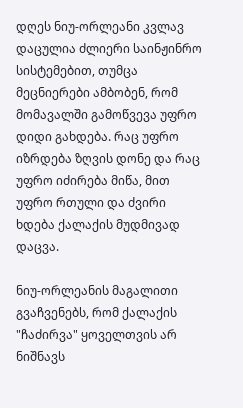დღეს ნიუ-ორლეანი კვლავ დაცულია ძლიერი საინჟინრო სისტემებით, თუმცა მეცნიერები ამბობენ, რომ მომავალში გამოწვევა უფრო დიდი გახდება. რაც უფრო იზრდება ზღვის დონე და რაც უფრო იძირება მიწა, მით უფრო რთული და ძვირი ხდება ქალაქის მუდმივად დაცვა.

ნიუ-ორლეანის მაგალითი გვაჩვენებს, რომ ქალაქის "ჩაძირვა" ყოველთვის არ ნიშნავს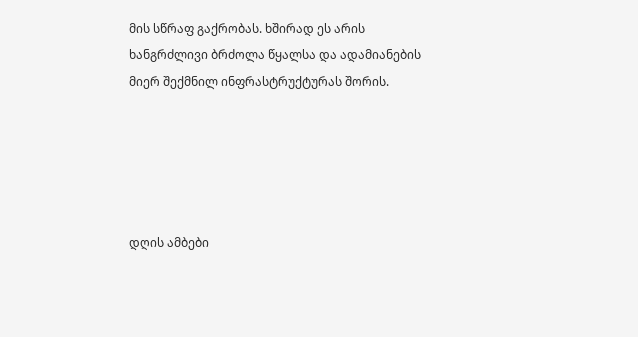მის სწრაფ გაქრობას. ხშირად ეს არის ხანგრძლივი ბრძოლა წყალსა და ადამიანების მიერ შექმნილ ინფრასტრუქტურას შორის.





დღის ამბები